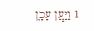1 וַיַּ֧עַן עָכָ֛ן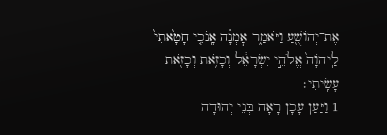אֶת־יְהוֹשֻׁ֖עַ וַיֹּאמַ֑ר אׇמְנָ֗ה אָֽנֹכִ֤י חָטָ֙אתִי֙ לַֽיהֹוָה֙ אֱלֹהֵ֣י יִשְׂרָאֵ֔ל וְכָזֹ֥את וְכָזֹ֖את עָשִֽׂיתִי׃
1 וַיַּעַן עָכָן רָאָה בְּנֵי יְהוּדָה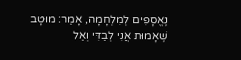נֶאֱסָפִים לְמִלְחָמָה, אָמַר: מוּטָב שֶׁאָמוּת אֲנִי לְבַדִּי וְאַל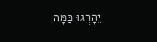יֵהָרְגוּ כַּמָּה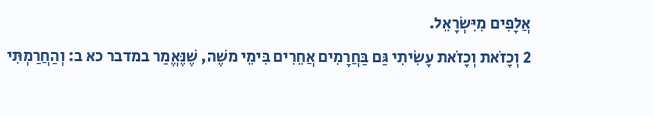אֲלָפִים מִיִּשְׂרָאֵל.
2 וְכָזֹאת וְכָזֹאת עָשִׂיתִי גַּם בַּחֲרָמִים אֲחֵרִים בִּימֵי משֶׁה, שֶׁנֶּאֱמַר במדבר כא ב: וְהַחֲרַמְתִּי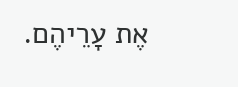אֶת עָרֵיהֶם.